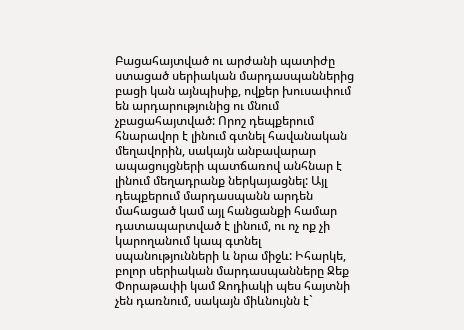Բացահայտված ու արժանի պատիժը ստացած սերիական մարդասպաններից բացի կան այնպիսիք, ովքեր խուսափում են արդարությունից ու մնում չբացահայտված: Որոշ դեպքերում հնարավոր է լինում գտնել հավանական մեղավորին, սակայն անբավարար ապացույցների պատճառով անհնար է լինում մեղադրանք ներկայացնել: Այլ դեպքերում մարդասպանն արդեն մահացած կամ այլ հանցանքի համար դատապարտված է լինում, ու ոչ ոք չի կարողանում կապ գտնել սպանությունների և նրա միջև: Իհարկե, բոլոր սերիական մարդասպանները Ջեք Փորաթափի կամ Զոդիակի պես հայտնի չեն դառնում, սակայն միևնույնն է`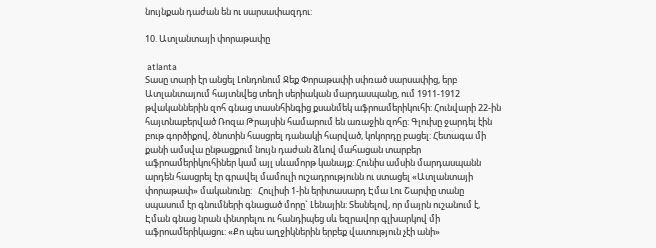նույնքան դաժան են ու սարսափազդու:

10. Ատլանտայի փորաթափը

 atlanta
Տասը տարի էր անցել Լոնդոնում Ջեք Փորաթափի սփռած սարսափից, երբ Ատլանտայում հայտնվեց տեղի սերիական մարդասպանը, ում 1911-1912 թվականներին զոհ գնաց տասնհինգից քսանմեկ աֆրոամերիկուհի: Հունվարի 22-ին հայտնաբերված Ռոզա Թրայսին համարում են առաջին զոհը: Գլուխը ջարդել էին բութ գործիքով, ծնոտին հասցրել դանակի հարված, կոկորդը բացել: Հետագա մի քանի ամսվա ընթացքում նույն դաժան ձևով մահացան տարբեր աֆրոամերիկուհիներ կամ այլ սևամորթ կանայք: Հունիս ամսին մարդասպանն արդեն հասցրել էր գրավել մամուլի ուշադրությունն ու ստացել «Ատլանտայի փորաթափ» մականունը:   Հուլիսի 1-ին երիտասարդ Էմա Լու Շարփը տանը սպասում էր գնումների գնացած մորը` Լենային: Տեսնելով, որ մայրն ուշանում է, Էման գնաց նրան փնտրելու ու հանդիպեց սև եզրավոր գլխարկով մի աֆրոամերիկացու: «Քո պես աղջիկներին երբեք վատություն չէի անի»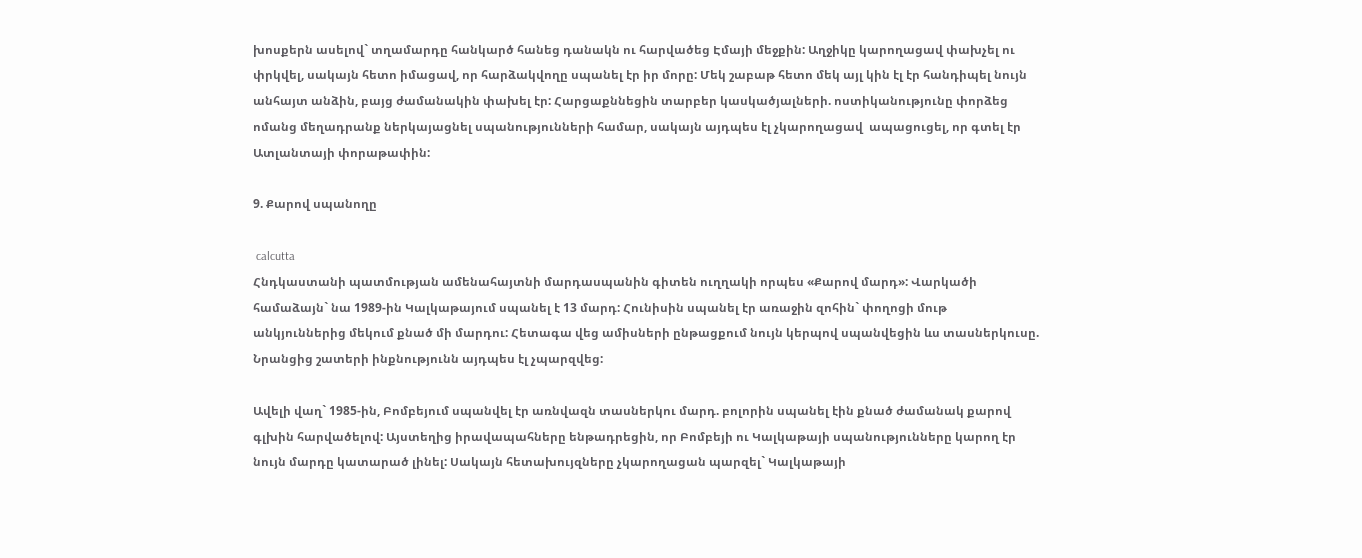խոսքերն ասելով` տղամարդը հանկարծ հանեց դանակն ու հարվածեց Էմայի մեջքին: Աղջիկը կարողացավ փախչել ու փրկվել, սակայն հետո իմացավ, որ հարձակվողը սպանել էր իր մորը: Մեկ շաբաթ հետո մեկ այլ կին էլ էր հանդիպել նույն անհայտ անձին, բայց ժամանակին փախել էր: Հարցաքննեցին տարբեր կասկածյալների. ոստիկանությունը փորձեց ոմանց մեղադրանք ներկայացնել սպանությունների համար, սակայն այդպես էլ չկարողացավ  ապացուցել, որ գտել էր Ատլանտայի փորաթափին:

9. Քարով սպանողը

 calcutta
Հնդկաստանի պատմության ամենահայտնի մարդասպանին գիտեն ուղղակի որպես «Քարով մարդ»: Վարկածի համաձայն` նա 1989-ին Կալկաթայում սպանել է 13 մարդ: Հունիսին սպանել էր առաջին զոհին` փողոցի մութ անկյուններից մեկում քնած մի մարդու: Հետագա վեց ամիսների ընթացքում նույն կերպով սպանվեցին ևս տասներկուսը. Նրանցից շատերի ինքնությունն այդպես էլ չպարզվեց:

Ավելի վաղ` 1985-ին, Բոմբեյում սպանվել էր առնվազն տասներկու մարդ. բոլորին սպանել էին քնած ժամանակ քարով գլխին հարվածելով: Այստեղից իրավապահները ենթադրեցին, որ Բոմբեյի ու Կալկաթայի սպանությունները կարող էր նույն մարդը կատարած լինել: Սակայն հետախույզները չկարողացան պարզել` Կալկաթայի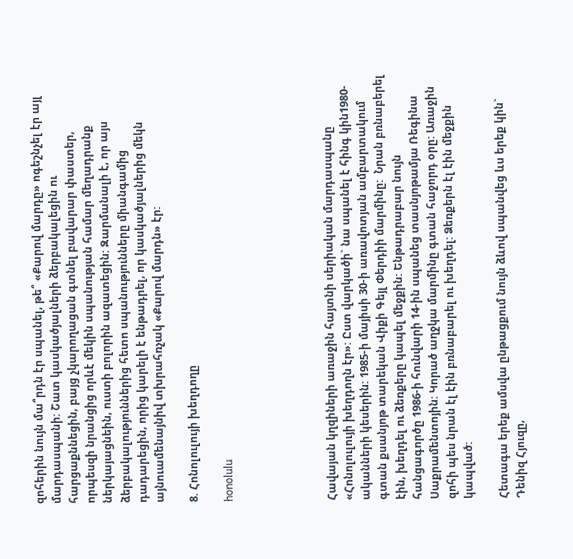զոհերին նույն մա՞րդն էր սպանել, թե՞ «Քարով մարդը» ոգեշնչել էր այլ մարդասպանի: Շատ կասկածյալների ձերբակալեցին ու հարցաքննեցին, բայց չկարողացան գտնել բավարար փաստեր, որպեսզի նրանցից որևէ մեկին սպանության համար մեղադրանք ներկայացնեին, ուստի բոլորին ազատեցին: Զարմանալի է, որ այս ձերբակալություններից հետո սպանությունները միանգամից դադարեցին, որից կարելի է ենթադրել, որ կասկածյալներից մեկն այնուամենայնիվ տխրահռչակ «Քարով մարդն» էր:

8. Հոնոլուլույի խեղդողը

honolulu





Հավայան կղզիների առաջին հայտնի սերիական մարդասպանը «Հոնոլուլույի խեղդողն էր»: Ըստ վարկածի` նա սպանել է հինգ կին1980-ականների կեսերին: 1985-ի մայիսի 30-ի առավոտյան ամբարտակում գտան քսանյոթ տարեկան Վիքի Գեյլ Փերդիի մարմինը:  Նրան բռնաբերել էին, խեղդել ու ձեռքերը կապել մեջքին: Ենթադրաբար նույն հանցագործը 1986-ի հունվարի 14-ին սպանեց տասնյոթամյա Ռեգինա Սաքրամենտոյին: Կորած աղջկա մարմինը գտան հաջորդ օրը: Առաջին զոհի պես նրան էլ էին բռնաբարել ու խեղդել: Ձեռքերն էլ էին մեջքին կապված:

Հետագա երեք ամսվա ընթացքում նույն ձևով սպանվեց ևս երեք կին` Դենիզ Հյուզը,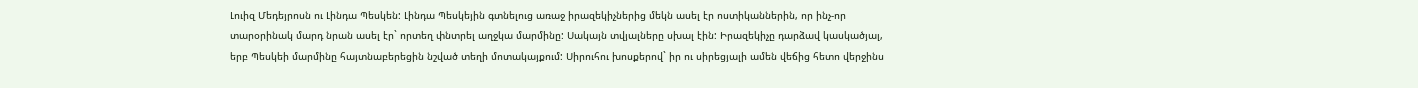Լուիզ Մեդեյրոսն ու Լինդա Պեսկեն: Լինդա Պեսկեյին գտնելուց առաջ իրազեկիչներից մեկն ասել էր ոստիկաններին, որ ինչ-որ տարօրինակ մարդ նրան ասել էր` որտեղ փնտրել աղջկա մարմինը: Սակայն տվյալները սխալ էին: Իրազեկիչը դարձավ կասկածյալ, երբ Պեսկեի մարմինը հայտնաբերեցին նշված տեղի մոտակայքում: Սիրուհու խոսքերով` իր ու սիրեցյալի ամեն վեճից հետո վերջինս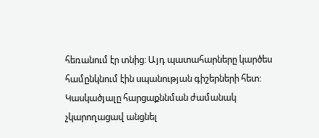հեռանում էր տնից: Այդ պատահարները կարծես համընկնում էին սպանության գիշերների հետ:  Կասկածյալը հարցաքննման ժամանակ չկարողացավ անցնել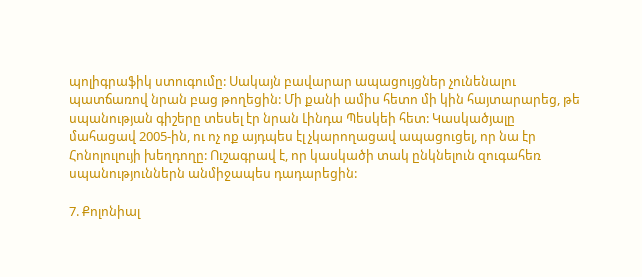պոլիգրաֆիկ ստուգումը: Սակայն բավարար ապացույցներ չունենալու պատճառով նրան բաց թողեցին: Մի քանի ամիս հետո մի կին հայտարարեց, թե սպանության գիշերը տեսել էր նրան Լինդա Պեսկեի հետ: Կասկածյալը մահացավ 2005-ին, ու ոչ ոք այդպես էլ չկարողացավ ապացուցել, որ նա էր Հոնոլուլույի խեղդողը: Ուշագրավ է, որ կասկածի տակ ընկնելուն զուգահեռ սպանություններն անմիջապես դադարեցին:

7. Քոլոնիալ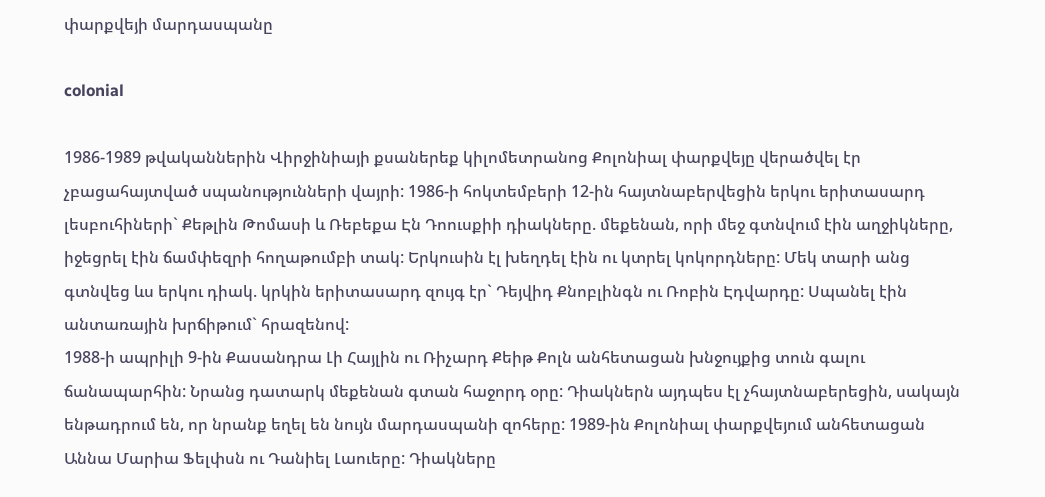փարքվեյի մարդասպանը

colonial

1986-1989 թվականներին Վիրջինիայի քսաներեք կիլոմետրանոց Քոլոնիալ փարքվեյը վերածվել էր չբացահայտված սպանությունների վայրի: 1986-ի հոկտեմբերի 12-ին հայտնաբերվեցին երկու երիտասարդ լեսբուհիների` Քեթլին Թոմասի և Ռեբեքա Էն Դոուսքիի դիակները. մեքենան, որի մեջ գտնվում էին աղջիկները, իջեցրել էին ճամփեզրի հողաթումբի տակ: Երկուսին էլ խեղդել էին ու կտրել կոկորդները: Մեկ տարի անց գտնվեց ևս երկու դիակ. կրկին երիտասարդ զույգ էր` Դեյվիդ Քնոբլինգն ու Ռոբին Էդվարդը: Սպանել էին անտառային խրճիթում` հրազենով:
1988-ի ապրիլի 9-ին Քասանդրա Լի Հայլին ու Ռիչարդ Քեիթ Քոլն անհետացան խնջույքից տուն գալու ճանապարհին: Նրանց դատարկ մեքենան գտան հաջորդ օրը: Դիակներն այդպես էլ չհայտնաբերեցին, սակայն ենթադրում են, որ նրանք եղել են նույն մարդասպանի զոհերը: 1989-ին Քոլոնիալ փարքվեյում անհետացան Աննա Մարիա Ֆելփսն ու Դանիել Լաուերը: Դիակները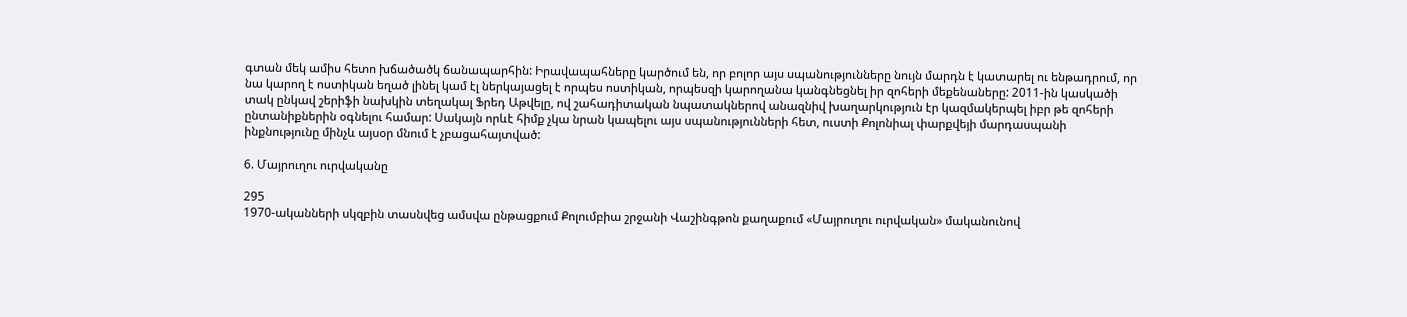գտան մեկ ամիս հետո խճածածկ ճանապարհին: Իրավապահները կարծում են, որ բոլոր այս սպանությունները նույն մարդն է կատարել ու ենթադրում, որ նա կարող է ոստիկան եղած լինել կամ էլ ներկայացել է որպես ոստիկան, որպեսզի կարողանա կանգնեցնել իր զոհերի մեքենաները: 2011-ին կասկածի տակ ընկավ շերիֆի նախկին տեղակալ Ֆրեդ Աթվելը, ով շահադիտական նպատակներով անազնիվ խաղարկություն էր կազմակերպել իբր թե զոհերի ընտանիքներին օգնելու համար: Սակայն որևէ հիմք չկա նրան կապելու այս սպանությունների հետ, ուստի Քոլոնիալ փարքվեյի մարդասպանի ինքնությունը մինչև այսօր մնում է չբացահայտված:

6. Մայրուղու ուրվականը

295
1970-ականների սկզբին տասնվեց ամսվա ընթացքում Քոլումբիա շրջանի Վաշինգթոն քաղաքում «Մայրուղու ուրվական» մականունով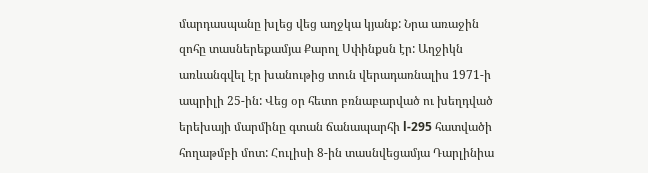մարդասպանը խլեց վեց աղջկա կյանք: Նրա առաջին զոհը տասներեքամյա Քարոլ Սփինքսն էր: Աղջիկն առևանգվել էր խանութից տուն վերադառնալիս 1971-ի ապրիլի 25-ին: Վեց օր հետո բռնաբարված ու խեղդված երեխայի մարմինը գտան ճանապարհի l-295 հատվածի հողաթմբի մոտ: Հուլիսի 8-ին տասնվեցամյա Դարլինիա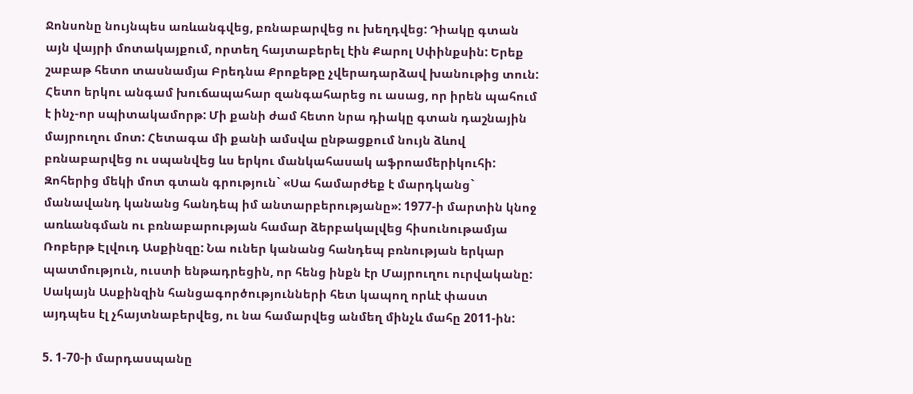Ջոնսոնը նույնպես առևանգվեց, բռնաբարվեց ու խեղդվեց: Դիակը գտան այն վայրի մոտակայքում, որտեղ հայտաբերել էին Քարոլ Սփինքսին: Երեք շաբաթ հետո տասնամյա Բրեդնա Քրոքեթը չվերադարձավ խանութից տուն: Հետո երկու անգամ խուճապահար զանգահարեց ու ասաց, որ իրեն պահում է ինչ-որ սպիտակամորթ: Մի քանի ժամ հետո նրա դիակը գտան դաշնային մայրուղու մոտ: Հետագա մի քանի ամսվա ընթացքում նույն ձևով բռնաբարվեց ու սպանվեց ևս երկու մանկահասակ աֆրոամերիկուհի: Զոհերից մեկի մոտ գտան գրություն` «Սա համարժեք է մարդկանց` մանավանդ կանանց հանդեպ իմ անտարբերությանը»: 1977-ի մարտին կնոջ առևանգման ու բռնաբարության համար ձերբակալվեց հիսունութամյա Ռոբերթ Էլվուդ Ասքինզը: Նա ուներ կանանց հանդեպ բռնության երկար պատմություն, ուստի ենթադրեցին, որ հենց ինքն էր Մայրուղու ուրվականը: Սակայն Ասքինզին հանցագործությունների հետ կապող որևէ փաստ այդպես էլ չհայտնաբերվեց, ու նա համարվեց անմեղ մինչև մահը 2011-ին:

5. 1-70-ի մարդասպանը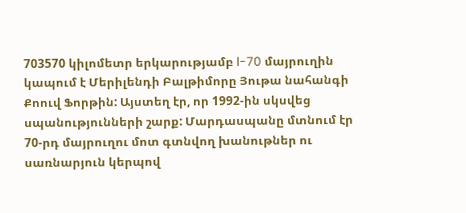703570 կիլոմետր երկարությամբ l-70 մայրուղին կապում է Մերիլենդի Բալթիմորը Յութա նահանգի Քոուվ Ֆորթին: Այստեղ էր, որ 1992-ին սկսվեց սպանությունների շարք: Մարդասպանը մտնում էր 70-րդ մայրուղու մոտ գտնվող խանութներ ու սառնարյուն կերպով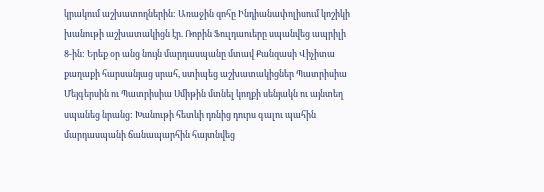կրակում աշխատողներին: Առաջին զոհը Ինդիանափոլիսում կոշիկի խանութի աշխատակիցն էր. Ռոբին Ֆուլդաուերը սպանվեց ապրիլի 8-ին: Երեք օր անց նույն մարդասպանը մտավ Քանզասի Վիչիտա քաղաքի հարսանյաց սրահ, ստիպեց աշխատակիցներ Պատրիսիա Մեյգերսին ու Պատրիսիա Սմիթին մտնել կողքի սենյակն ու այնտեղ սպանեց նրանց: Խանութի հետևի դռնից դուրս գալու պահին մարդասպանի ճանապարհին հայտնվեց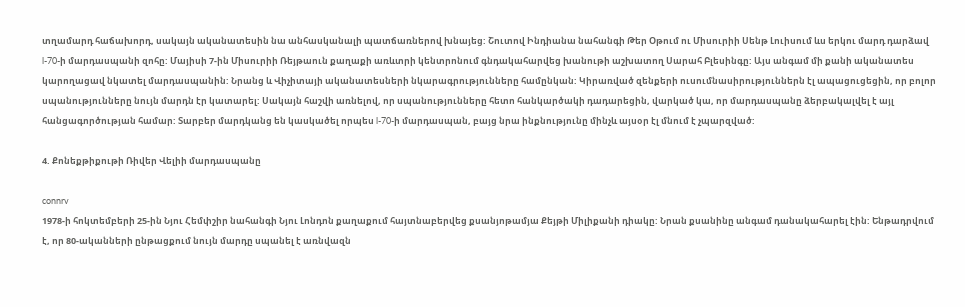տղամարդ հաճախորդ, սակայն ականատեսին նա անհասկանալի պատճառներով խնայեց: Շուտով Ինդիանա նահանգի Թեր Օթում ու Միսուրիի Սենթ Լուիսում ևս երկու մարդ դարձավ l-70-ի մարդասպանի զոհը: Մայիսի 7-ին Միսուրիի Ռեյթաուն քաղաքի առևտրի կենտրոնում գնդակահարվեց խանութի աշխատող Սարահ Բլեսինգը: Այս անգամ մի քանի ականատես կարողացավ նկատել մարդասպանին: Նրանց և Վիչիտայի ականատեսների նկարագրությունները համընկան: Կիրառված զենքերի ուսումնասիրություններն էլ ապացուցեցին, որ բոլոր սպանությունները նույն մարդն էր կատարել: Սակայն հաշվի առնելով, որ սպանությունները հետո հանկարծակի դադարեցին, վարկած կա, որ մարդասպանը ձերբակալվել է այլ հանցագործության համար: Տարբեր մարդկանց են կասկածել որպես l-70-ի մարդասպան, բայց նրա ինքնությունը մինչև այսօր էլ մնում է չպարզված:

4. Քոնեքթիքութի Ռիվեր Վելիի մարդասպանը

connrv
1978-ի հոկտեմբերի 25-ին Նյու Հեմփշիր նահանգի Նյու Լոնդոն քաղաքում հայտնաբերվեց քսանյոթամյա Քեյթի Միլիքանի դիակը: Նրան քսանինը անգամ դանակահարել էին: Ենթադրվում է, որ 80-ականների ընթացքում նույն մարդը սպանել է առնվազն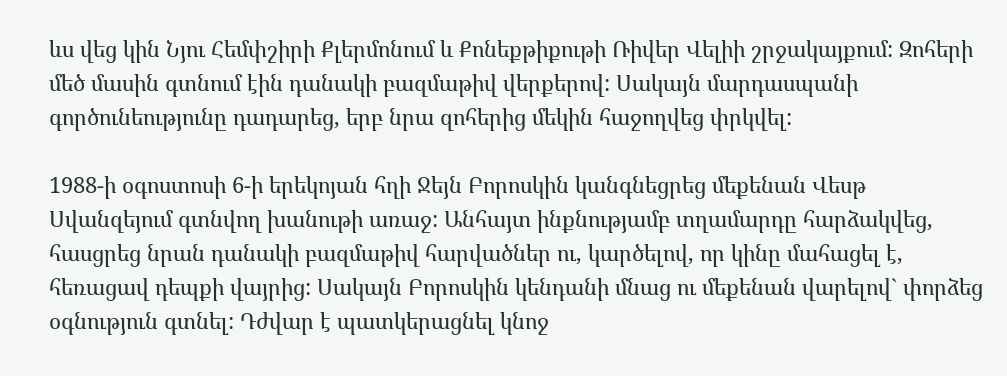ևս վեց կին Նյու Հեմփշիրի Քլերմոնում և Քոնեքթիքութի Ռիվեր Վելիի շրջակայքում: Զոհերի մեծ մասին գտնում էին դանակի բազմաթիվ վերքերով: Սակայն մարդասպանի գործունեությունը դադարեց, երբ նրա զոհերից մեկին հաջողվեց փրկվել:

1988-ի օգոստոսի 6-ի երեկոյան հղի Ջեյն Բորոսկին կանգնեցրեց մեքենան Վեսթ Սվանզեյում գտնվող խանութի առաջ: Անհայտ ինքնությամբ տղամարդը հարձակվեց, հասցրեց նրան դանակի բազմաթիվ հարվածներ ու, կարծելով, որ կինը մահացել է, հեռացավ դեպքի վայրից: Սակայն Բորոսկին կենդանի մնաց ու մեքենան վարելով` փորձեց օգնություն գտնել: Դժվար է պատկերացնել կնոջ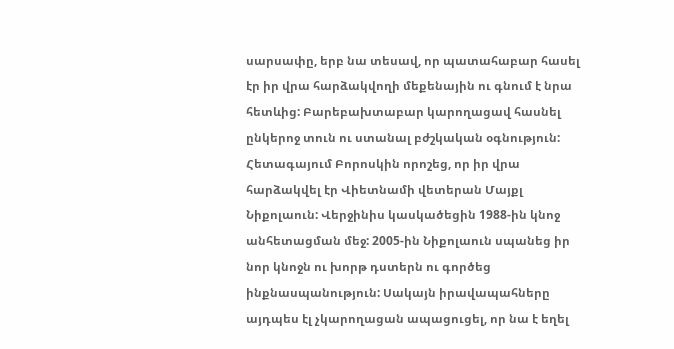սարսափը, երբ նա տեսավ, որ պատահաբար հասել էր իր վրա հարձակվողի մեքենային ու գնում է նրա հետևից: Բարեբախտաբար կարողացավ հասնել ընկերոջ տուն ու ստանալ բժշկական օգնություն:
Հետագայում Բորոսկին որոշեց, որ իր վրա հարձակվել էր Վիետնամի վետերան Մայքլ Նիքոլաուն: Վերջինիս կասկածեցին 1988-ին կնոջ անհետացման մեջ: 2005-ին Նիքոլաուն սպանեց իր նոր կնոջն ու խորթ դստերն ու գործեց ինքնասպանություն: Սակայն իրավապահները այդպես էլ չկարողացան ապացուցել, որ նա է եղել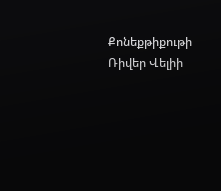Քոնեքթիքութի Ռիվեր Վելիի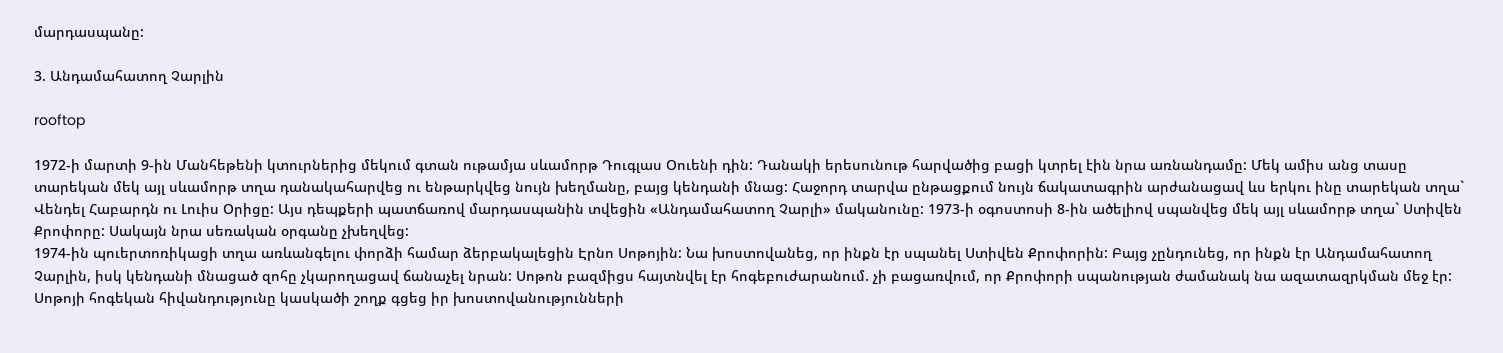մարդասպանը:

3. Անդամահատող Չարլին

rooftop

1972-ի մարտի 9-ին Մանհեթենի կտուրներից մեկում գտան ութամյա սևամորթ Դուգլաս Օուենի դին: Դանակի երեսունութ հարվածից բացի կտրել էին նրա առնանդամը: Մեկ ամիս անց տասը տարեկան մեկ այլ սևամորթ տղա դանակահարվեց ու ենթարկվեց նույն խեղմանը, բայց կենդանի մնաց: Հաջորդ տարվա ընթացքում նույն ճակատագրին արժանացավ ևս երկու ինը տարեկան տղա` Վենդել Հաբարդն ու Լուիս Օրիցը: Այս դեպքերի պատճառով մարդասպանին տվեցին «Անդամահատող Չարլի» մականունը: 1973-ի օգոստոսի 8-ին ածելիով սպանվեց մեկ այլ սևամորթ տղա` Ստիվեն Քրոփորը: Սակայն նրա սեռական օրգանը չխեղվեց:
1974-ին պուերտոռիկացի տղա առևանգելու փորձի համար ձերբակալեցին Էրնո Սոթոյին: Նա խոստովանեց, որ ինքն էր սպանել Ստիվեն Քրոփորին: Բայց չընդունեց, որ ինքն էր Անդամահատող Չարլին, իսկ կենդանի մնացած զոհը չկարողացավ ճանաչել նրան: Սոթոն բազմիցս հայտնվել էր հոգեբուժարանում. չի բացառվում, որ Քրոփորի սպանության ժամանակ նա ազատազրկման մեջ էր: Սոթոյի հոգեկան հիվանդությունը կասկածի շողք գցեց իր խոստովանությունների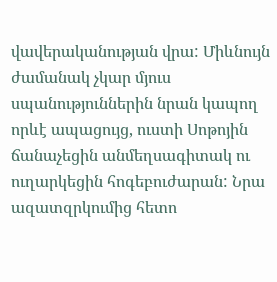վավերականության վրա: Միևնույն ժամանակ չկար մյուս սպանություններին նրան կապող որևէ ապացույց, ուստի Սոթոյին ճանաչեցին անմեղսագիտակ ու ուղարկեցին հոգեբուժարան: Նրա ազատզրկումից հետո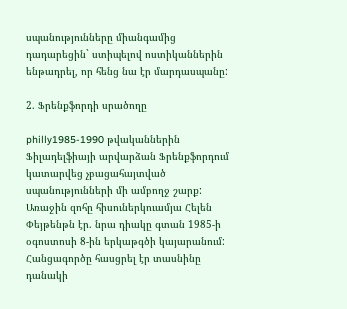սպանությունները միանգամից դադարեցին` ստիպելով ոստիկաններին ենթադրել, որ հենց նա էր մարդասպանը:

2. Ֆրենքֆորդի սրածողը

philly1985-1990 թվականներին Ֆիլադելֆիայի արվարձան Ֆրենքֆորդում կատարվեց չբացահայտված սպանությունների մի ամբողջ շարք: Առաջին զոհը հիսուներկուամյա Հելեն Փեյթենթն էր. նրա դիակը գտան 1985-ի օգոստոսի 8-ին երկաթգծի կայարանում: Հանցագործը հասցրել էր տասնինը դանակի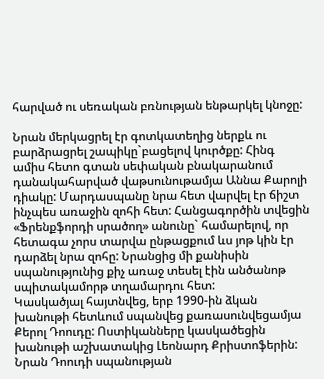հարված ու սեռական բռնության ենթարկել կնոջը:

Նրան մերկացրել էր գոտկատեղից ներքև ու բարձրացրել շապիկը`բացելով կուրծքը: Հինգ ամիս հետո գտան սեփական բնակարանում դանակահարված վաթսունութամյա Աննա Քարոլի դիակը: Մարդասպանը նրա հետ վարվել էր ճիշտ ինչպես առաջին զոհի հետ: Հանցագործին տվեցին «Ֆրենքֆորդի սրածող» անունը` համարելով, որ հետագա չորս տարվա ընթացքում ևս յոթ կին էր դարձել նրա զոհը: Նրանցից մի քանիսին սպանությունից քիչ առաջ տեսել էին անծանոթ սպիտակամորթ տղամարդու հետ:
Կասկածյալ հայտնվեց, երբ 1990-ին ձկան խանութի հետևում սպանվեց քառասունվեցամյա Քերոլ Դոուդը: Ոստիկանները կասկածեցին խանութի աշխատակից Լեոնարդ Քրիստոֆերին: Նրան Դոուդի սպանության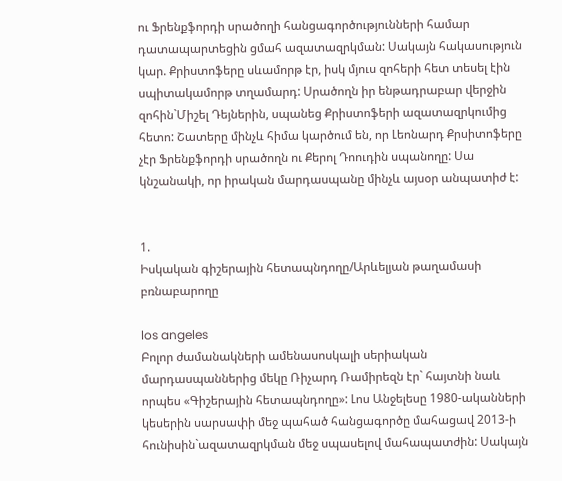ու Ֆրենքֆորդի սրածողի հանցագործությունների համար դատապարտեցին ցմահ ազատազրկման: Սակայն հակասություն կար. Քրիստոֆերը սևամորթ էր, իսկ մյուս զոհերի հետ տեսել էին սպիտակամորթ տղամարդ: Սրածողն իր ենթադրաբար վերջին զոհին`Միշել Դեյներին, սպանեց Քրիստոֆերի ազատազրկումից հետո: Շատերը մինչև հիմա կարծում են, որ Լեոնարդ Քրսիտոֆերը չէր Ֆրենքֆորդի սրածողն ու Քերոլ Դոուդին սպանողը: Սա կնշանակի, որ իրական մարդասպանը մինչև այսօր անպատիժ է:


1.
Իսկական գիշերային հետապնդողը/Արևելյան թաղամասի բռնաբարողը

los angeles
Բոլոր ժամանակների ամենասոսկալի սերիական մարդասպաններից մեկը Ռիչարդ Ռամիրեզն էր` հայտնի նաև որպես «Գիշերային հետապնդողը»: Լոս Անջելեսը 1980-ականների կեսերին սարսափի մեջ պահած հանցագործը մահացավ 2013-ի հունիսին`ազատազրկման մեջ սպասելով մահապատժին: Սակայն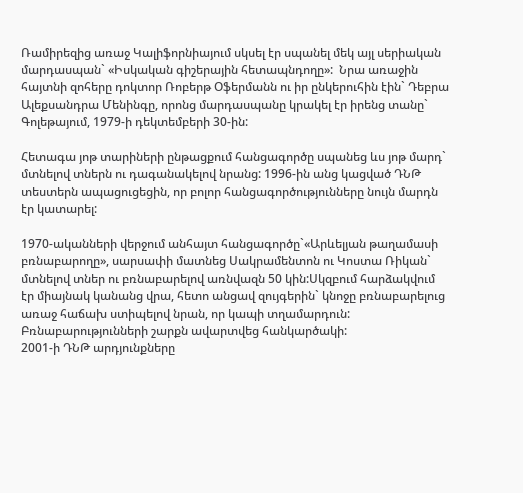Ռամիրեզից առաջ Կալիֆորնիայում սկսել էր սպանել մեկ այլ սերիական մարդասպան` «Իսկական գիշերային հետապնդողը»:  Նրա առաջին հայտնի զոհերը դոկտոր Ռոբերթ Օֆերմանն ու իր ընկերուհին էին` Դեբրա Ալեքսանդրա Մենինգը, որոնց մարդասպանը կրակել էր իրենց տանը` Գոլեթայում, 1979-ի դեկտեմբերի 30-ին:

Հետագա յոթ տարիների ընթացքում հանցագործը սպանեց ևս յոթ մարդ` մտնելով տներն ու դագանակելով նրանց: 1996-ին անց կացված ԴՆԹ տեստերն ապացուցեցին, որ բոլոր հանցագործությունները նույն մարդն էր կատարել:

1970-ականների վերջում անհայտ հանցագործը`«Արևելյան թաղամասի բռնաբարողը», սարսափի մատնեց Սակրամենտոն ու Կոստա Ռիկան` մտնելով տներ ու բռնաբարելով առնվազն 50 կին:Սկզբում հարձակվում էր միայնակ կանանց վրա, հետո անցավ զույգերին` կնոջը բռնաբարելուց առաջ հաճախ ստիպելով նրան, որ կապի տղամարդուն: Բռնաբարությունների շարքն ավարտվեց հանկարծակի:
2001-ի ԴՆԹ արդյունքները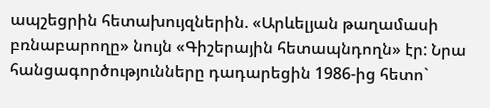ապշեցրին հետախույզներին. «Արևելյան թաղամասի բռնաբարողը» նույն «Գիշերային հետապնդողն» էր: Նրա հանցագործությունները դադարեցին 1986-ից հետո`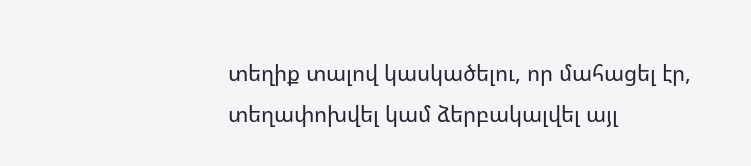տեղիք տալով կասկածելու, որ մահացել էր, տեղափոխվել կամ ձերբակալվել այլ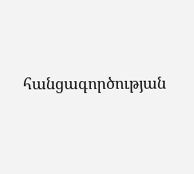հանցագործության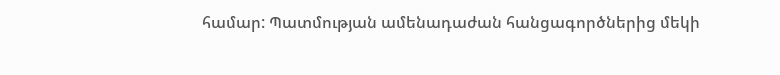համար: Պատմության ամենադաժան հանցագործներից մեկի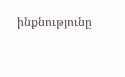ինքնությունը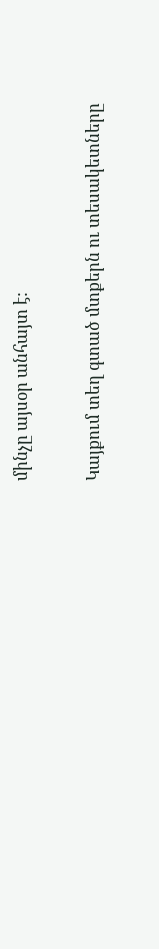մինչը այսօր անհայտ է:

Կայքում տեղ գտած մտքերն ու տեսակետները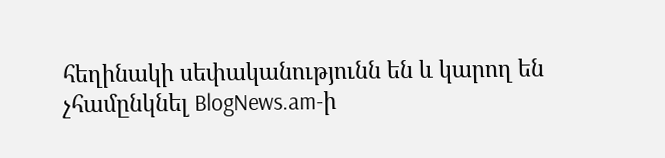հեղինակի սեփականությունն են և կարող են չհամընկնել BlogNews.am-ի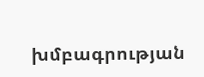խմբագրության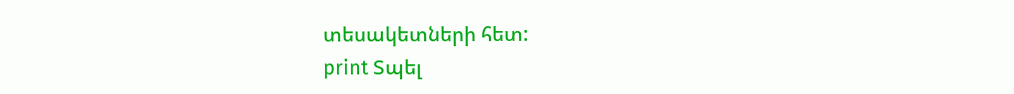տեսակետների հետ:
print Տպել